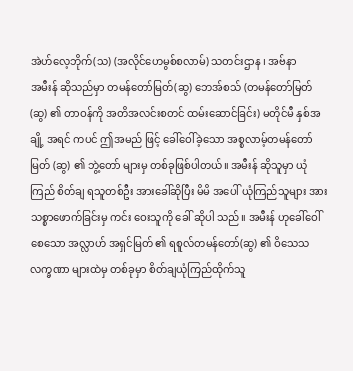အဲဟ်လေ့ဘိုက်(သ) (အလိုင်ဟေမွစ်စလာမ်) သတင်းဌာန ၊ အဗ်နာ
အမီးန် ဆိုသည်မှာ တမန်တော်မြတ်(ဆွ) ဘေအ်စသ် (တမန်တော်မြတ်(ဆွ) ၏ တာဝန်ကို အတိအလင်းစတင် ထမ်းဆောင်ခြင်း) မတိုင်မီ နှစ်အချို့ အရင် ကပင် ဤအမည် ဖြင့် ခေါ်ဝေါ်ခဲ့သော အစ္စလာမ့်တမန်တော်မြတ် (ဆွ) ၏ ဘွဲ့တော် များမှ တစ်ခုဖြစ်ပါတယ်။ အမီးန် ဆိုသူမှာ ယုံကြည် စိတ်ချ ရသူတစ်ဦး အားခေါ်ဆိုပြီး မိမိ အပေါ် ယုံကြည်သူများ အား သစ္စာဖောက်ခြင်းမှ ကင်း ဝေးသူကို ခေါ် ဆိုပါ သည်။ အမီးန် ဟုခေါ်ဝေါ်စေသော အလ္လာဟ် အရှင်မြတ် ၏ ရစူလ်တမန်တော်(ဆွ) ၏ ဝိသေသ လက္ခဏာ များထဲမှ တစ်ခုမှာ စိတ်ချယုံကြည်ထိုက်သူ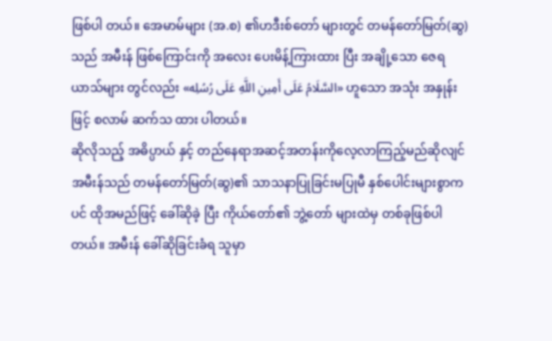ဖြစ်ပါ တယ်။ အေမာမ်များ (အ.စ) ၏ဟဒီးစ်တော် များတွင် တမန်တော်မြတ်(ဆွ)သည် အမီးန် ဖြစ်ကြောင်းကို အလေး ပေးမိန့်ကြားထား ပြီး အချို့သော ဇေရယာသ်များ တွင်လည်း «السَّلَامُ عَلَى أَمِينِ اللَّهِ عَلَى رُسُلِه» ဟူသော အသုံး အနှုန်း ဖြင့် စလာမ် ဆက်သ ထား ပါတယ်။
ဆိုလိုသည့် အဓိပ္ပာယ် နှင့် တည်နေရာအဆင့်အတန်းကိုလေ့လာကြည့်မည်ဆိုလျင်
အမီးန်သည် တမန်တော်မြတ်(ဆွ)၏ သာသနာပြုခြင်းမပြုမီ နှစ်ပေါင်းများစွာကပင် ထိုအမည်ဖြင့် ခေါ်ဆိုခဲ့ ပြီး ကိုယ်တော်၏ ဘွဲ့တော် များထဲမှ တစ်ခုဖြစ်ပါတယ်။ အမီးန် ခေါ်ဆိုခြင်းခံရ သူမှာ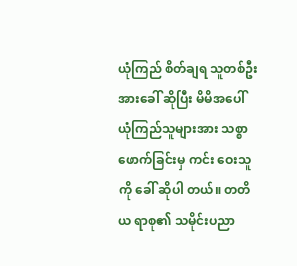ယုံကြည် စိတ်ချရ သူတစ်ဦး အားခေါ် ဆိုပြီး မိမိအပေါ် ယုံကြည်သူများအား သစ္စာဖောက်ခြင်းမှ ကင်း ဝေးသူကို ခေါ် ဆိုပါ တယ်။ တတိယ ရာစု၏ သမိုင်းပညာ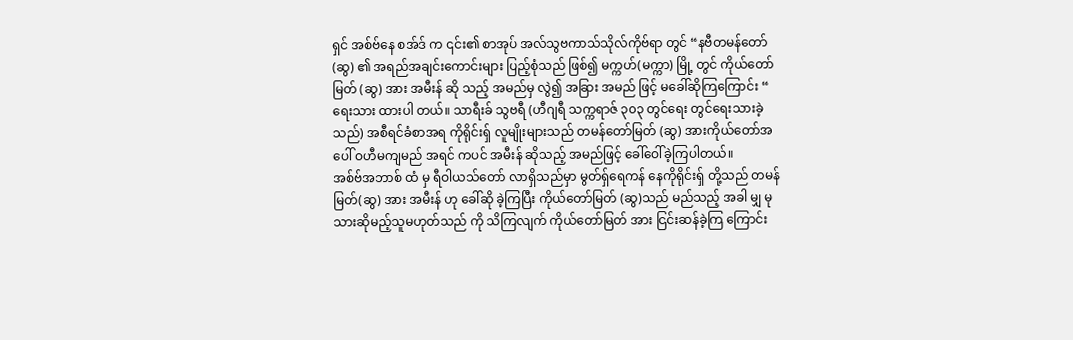ရှင် အစ်ဗ်နေ စအ်ဒ် က ၎င်း၏ စာအုပ် အလ်သွဗကာသ်သိုလ်ကိုဗ်ရာ တွင် “နဗီတမန်တော် (ဆွ) ၏ အရည်အချင်းကောင်းများ ပြည့်စုံသည် ဖြစ်၍ မက္ကဟ်(မက္ကာ) မြို့ တွင် ကိုယ်တော်မြတ် (ဆွ) အား အမီးန် ဆို သည့် အမည်မှ လွဲ၍ အခြား အမည် ဖြင့် မခေါ်ဆိုကြကြောင်း “ ရေးသား ထားပါ တယ်။ သာရီးခ် သွဗရီ (ဟီဂျရီ သက္ကရာဇ် ၃၀၃ တွင်ရေး တွင်ရေးသားခဲ့သည်) အစီရင်ခံစာအရ ကိုရိုင်းရှ် လူမျိုးများသည် တမန်တော်မြတ် (ဆွ) အားကိုယ်တော်အပေါ် ဝဟီမကျမည် အရင် ကပင် အမီးန် ဆိုသည့် အမည်ဖြင့် ခေါ်ဝေါ်ခဲ့ကြပါတယ်။
အစ်ဗ်အဘာစ် ထံ မှ ရီဝါယသ်တော် လာရှိသည်မှာ မွတ်ရှ်ရေကန် နေကိုရိုင်းရှ် တို့သည် တမန်မြတ်(ဆွ) အား အမီးန် ဟု ခေါ်ဆို ခဲ့ကြပြီး ကိုယ်တော်မြတ် (ဆွ)သည် မည်သည့် အခါ မျှ မုသားဆိုမည့်သူမဟုတ်သည် ကို သိကြလျက် ကိုယ်တော်မြတ် အား ငြင်းဆန်ခဲ့ကြ ကြောင်း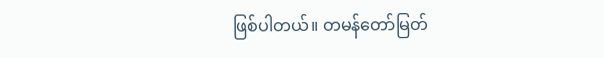ဖြစ်ပါတယ်။ တမန်တော်မြတ်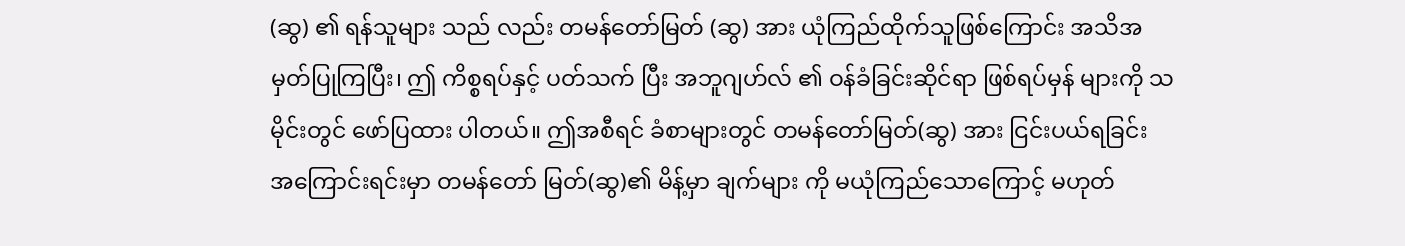(ဆွ) ၏ ရန်သူများ သည် လည်း တမန်တော်မြတ် (ဆွ) အား ယုံကြည်ထိုက်သူဖြစ်ကြောင်း အသိအမှတ်ပြုကြပြီး၊ ဤ ကိစ္စရပ်နှင့် ပတ်သက် ပြီး အဘူဂျဟ်လ် ၏ ဝန်ခံခြင်းဆိုင်ရာ ဖြစ်ရပ်မှန် များကို သမိုင်းတွင် ဖော်ပြထား ပါတယ်။ ဤအစီရင် ခံစာများတွင် တမန်တော်မြတ်(ဆွ) အား ငြင်းပယ်ရခြင်း အကြောင်းရင်းမှာ တမန်တော် မြတ်(ဆွ)၏ မိန့်မှာ ချက်များ ကို မယုံကြည်သောကြောင့် မဟုတ်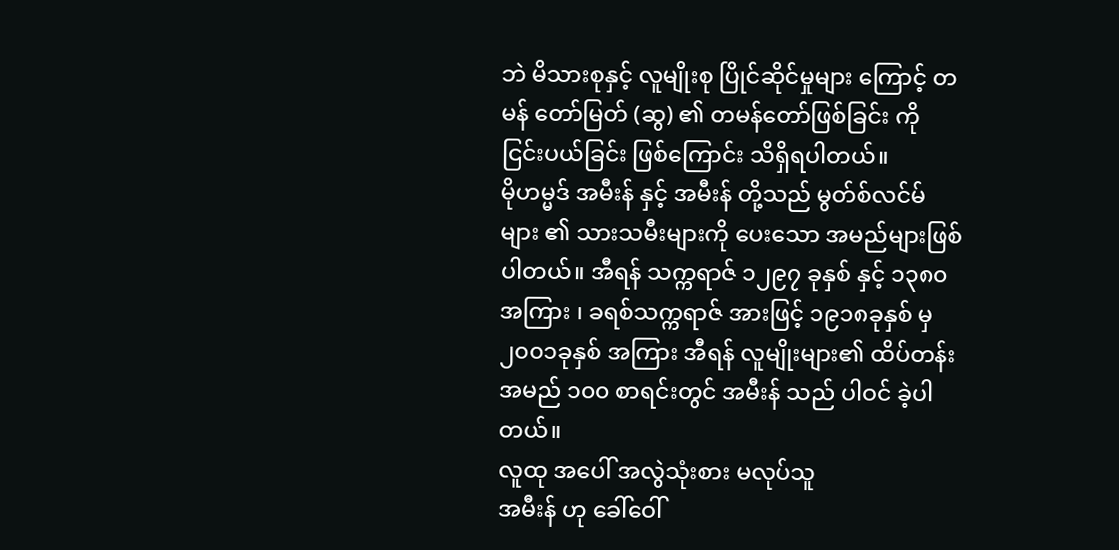ဘဲ မိသားစုနှင့် လူမျိုးစု ပြိုင်ဆိုင်မှုများ ကြောင့် တမန် တော်မြတ် (ဆွ) ၏ တမန်တော်ဖြစ်ခြင်း ကို ငြင်းပယ်ခြင်း ဖြစ်ကြောင်း သိရှိရပါတယ်။
မိုဟမ္မဒ် အမီးန် နှင့် အမီးန် တို့သည် မွတ်စ်လင်မ်များ ၏ သားသမီးများကို ပေးသော အမည်များဖြစ်ပါတယ်။ အီရန် သက္ကရာဇ် ၁၂၉၇ ခုနှစ် နှင့် ၁၃၈၀ အကြား ၊ ခရစ်သက္ကရာဇ် အားဖြင့် ၁၉၁၈ခုနှစ် မှ ၂၀၀၁ခုနှစ် အကြား အီရန် လူမျိုးများ၏ ထိပ်တန်းအမည် ၁၀၀ စာရင်းတွင် အမီးန် သည် ပါဝင် ခဲ့ပါတယ်။
လူထု အပေါ် အလွဲသုံးစား မလုပ်သူ
အမီးန် ဟု ခေါ်ဝေါ်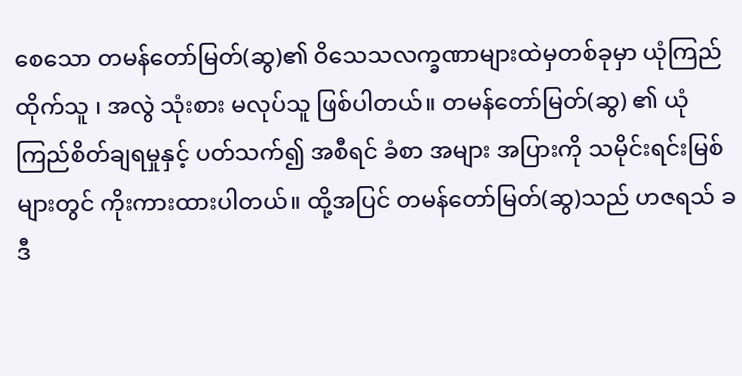စေသော တမန်တော်မြတ်(ဆွ)၏ ဝိသေသလက္ခဏာများထဲမှတစ်ခုမှာ ယုံကြည်ထိုက်သူ ၊ အလွဲ သုံးစား မလုပ်သူ ဖြစ်ပါတယ်။ တမန်တော်မြတ်(ဆွ) ၏ ယုံကြည်စိတ်ချရမှုနှင့် ပတ်သက်၍ အစီရင် ခံစာ အများ အပြားကို သမိုင်းရင်းမြစ်များတွင် ကိုးကားထားပါတယ်။ ထို့အပြင် တမန်တော်မြတ်(ဆွ)သည် ဟဇရသ် ခဒီ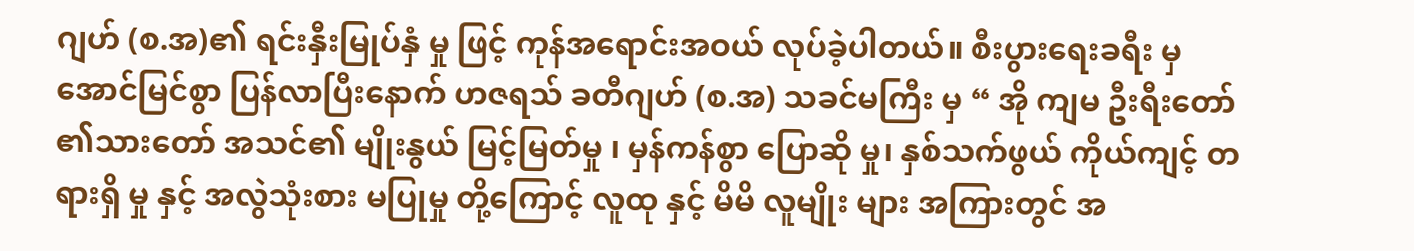ဂျဟ် (စ.အ)၏ ရင်းနှီးမြုပ်နှံ မှု ဖြင့် ကုန်အရောင်းအဝယ် လုပ်ခဲ့ပါတယ်။ စီးပွားရေးခရီး မှ အောင်မြင်စွာ ပြန်လာပြီးနောက် ဟဇရသ် ခတီဂျဟ် (စ.အ) သခင်မကြီး မှ “ အို ကျမ ဦးရီးတော် ၏သားတော် အသင်၏ မျိုးနွယ် မြင့်မြတ်မှု ၊ မှန်ကန်စွာ ပြောဆို မှု၊ နှစ်သက်ဖွယ် ကိုယ်ကျင့် တရားရှိ မှု နှင့် အလွဲသုံးစား မပြုမှု တို့ကြောင့် လူထု နှင့် မိမိ လူမျိုး များ အကြားတွင် အ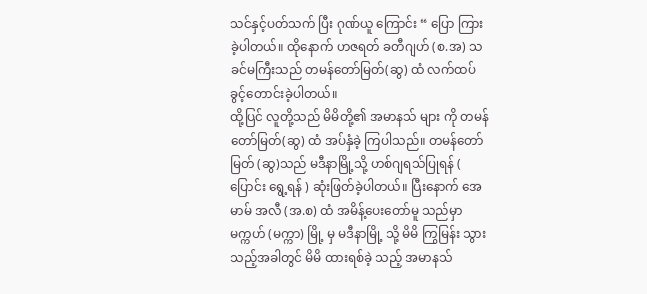သင်နှင့်ပတ်သက် ပြီး ဂုဏ်ယူ ကြောင်း “ ပြော ကြား ခဲ့ပါတယ်။ ထိုနောက် ဟဇရတ် ခတီဂျဟ် (စ.အ) သခင်မကြီးသည် တမန်တော်မြတ်(ဆွ) ထံ လက်ထပ်ခွင့်တောင်းခဲ့ပါတယ်။
ထို့ပြင် လူတို့သည် မိမိတို့၏ အမာနသ် များ ကို တမန်တော်မြတ်(ဆွ) ထံ အပ်နှံခဲ့ ကြပါသည်။ တမန်တော်မြတ် (ဆွ)သည် မဒီနာမြို့သို့ ဟစ်ဂျရသ်ပြုရန် ( ပြောင်း ရွေ့ရန် ) ဆုံးဖြတ်ခဲ့ပါတယ်။ ပြီးနောက် အေမာမ် အလီ (အ.စ) ထံ အမိန့်ပေးတော်မူ သည်မှာ မက္ကဟ် (မက္ကာ) မြို့ မှ မဒီနာမြို့ သို့ မိမိ ကြွမြန်း သွား သည့်အခါတွင် မိမိ ထားရစ်ခဲ့ သည့် အမာနသ်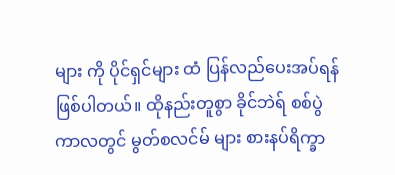များ ကို ပိုင်ရှင်များ ထံ ပြန်လည်ပေးအပ်ရန်ဖြစ်ပါတယ်။ ထိုနည်းတူစွာ ခိုင်ဘဲရ် စစ်ပွဲ ကာလတွင် မွတ်စလင်မ် များ စားနပ်ရိက္ခာ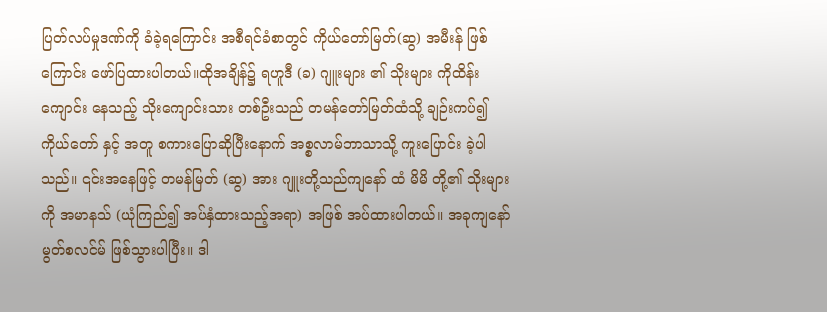ပြတ်လပ်မှုဒဏ်ကို ခံခဲ့ရကြောင်း အစီရင်ခံစာတွင် ကိုယ်တော်မြတ်(ဆွ) အမီးန် ဖြစ်ကြောင်း ဖော်ပြထားပါတယ်။ထိုအချိန်၌ ရဟူဒီ (ခ) ဂျူးများ ၏ သိုးများ ကိုထိန်းကျောင်း နေသည့် သိုးကျောင်းသား တစ်ဦးသည် တမန်တော်မြတ်ထံသို့ ချဉ်းကပ်၍ ကိုယ်တော် နှင့် အတူ စကားပြောဆိုပြီးနောက် အစ္စလာမ်ဘာသာသို့ ကူးပြောင်း ခဲ့ပါသည်။ ၎င်းအနေဖြင့် တမန်မြတ် (ဆွ) အား ဂျူးတို့သည်ကျနော် ထံ မိမိ တို့၏ သိုးများ ကို အမာနသ် (ယုံကြည်၍ အပ်နှံထားသည့်အရာ) အဖြစ် အပ်ထားပါတယ်။ အခုကျနော် မွတ်စလင်မ် ဖြစ်သွားပါပြီး။ ဒါ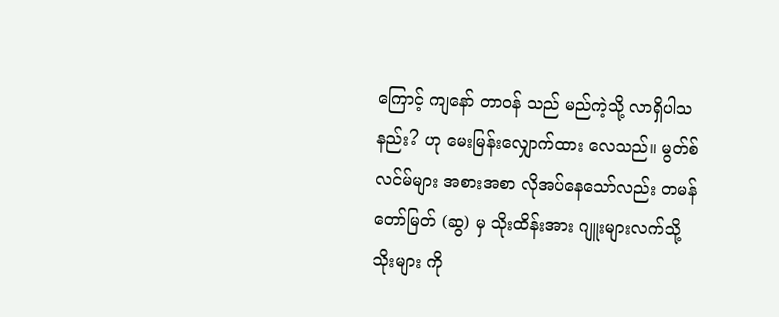ကြောင့် ကျနော် တာဝန် သည် မည်ကဲ့သို့ လာရှိပါသနည်း? ဟု မေးမြန်းလျှောက်ထား လေသည်။ မွတ်စ်လင်မ်များ အစားအစာ လိုအပ်နေသော်လည်း တမန်တော်မြတ် (ဆွ) မှ သိုးထိန်းအား ဂျူးများလက်သို့ သိုးများ ကို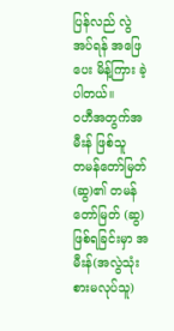ပြန်လည် လွဲအပ်ရန် အဖြေပေး မိန့်ကြား ခဲ့ပါတယ်။
ဝဟီအတွက်အမီးန် ဖြစ်သူ
တမန်တော်မြတ်(ဆွ)၏ တမန်တော်မြတ် (ဆွ)ဖြစ်ရခြင်းမှာ အမီးန်(အလွဲသုံးစားမလုပ်သူ)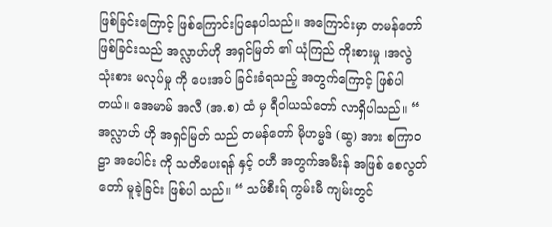ဖြစ်ခြင်းကြောင့် ဖြစ်ကြောင်းပြနေပါသည်။ အကြောင်းမှာ တမန်တော်ဖြစ်ခြင်းသည် အလ္လာဟ်ဟို အရှင်မြတ် ၏ ယုံကြည် ကိုးစားမှု ၊အလွဲသုံးစား မလုပ်မှု ကို ပေးအပ် ခြင်းခံရသည့် အတွက်ကြောင့် ဖြစ်ပါတယ်။ အေမာမ် အလီ (အ.စ) ထံ မှ ရီဝါယသ်တော် လာရှိပါသည်။ “ အလ္လာဟ် ဟို အရှင်မြတ် သည် တမန်တော် မိုဟမ္မဒ် (ဆွ) အား စကြာဝဠာ အပေါင်း ကို သတိပေးရန် နှင့် ဝဟီ အတွက်အမီးန် အဖြစ် စေလွတ်တော် မူခဲ့ခြင်း ဖြစ်ပါ သည်။ “ သဖ်စီးရ် ကွမ်းမီ ကျမ်းတွင်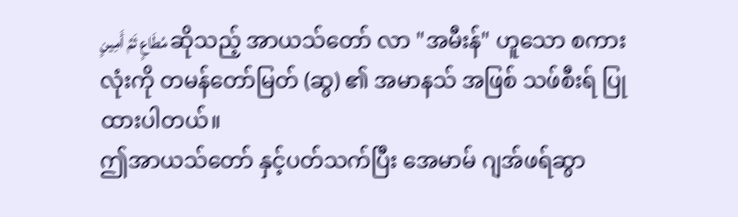مُطَاعٍ ثَمَّ أَمِينٍ ဆိုသည့် အာယသ်တော် လာ "အမီးန်" ဟူသော စကားလုံးကို တမန်တော်မြတ် (ဆွ) ၏ အမာနသ် အဖြစ် သဖ်စီးရ် ပြုထားပါတယ်။
ဤအာယသ်တော် နှင့်ပတ်သက်ပြီး အေမာမ် ဂျအ်ဖရ်ဆွာ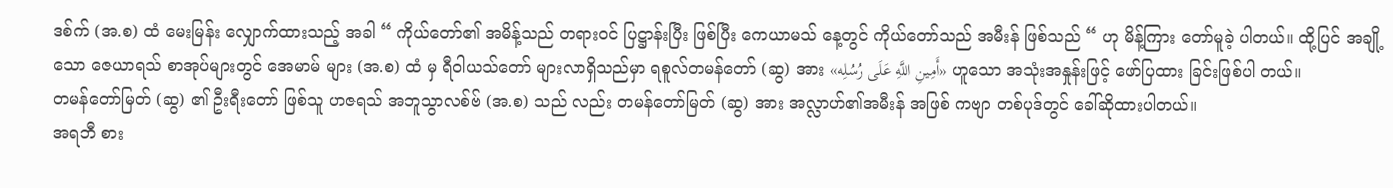ဒစ်က် (အ.စ) ထံ မေးမြန်း လျှောက်ထားသည့် အခါ “ ကိုယ်တော်၏ အမိန့်သည် တရားဝင် ပြဋ္ဌာန်းပြီး ဖြစ်ပြီး ကေယာမသ် နေ့တွင် ကိုယ်တော်သည် အမီးန် ဖြစ်သည် “ ဟု မိန့်ကြား တော်မူခဲ့ ပါတယ်။ ထို့ပြင် အချို့သော ဇေယာရသ် စာအုပ်များတွင် အေမာမ် များ (အ.စ) ထံ မှ ရီဝါယသ်တော် များလာရှိသည်မှာ ရစူလ်တမန်တော် (ဆွ) အား «أَمِينِ اللَّهِ عَلَى رُسُلِه» ဟူသော အသုံးအနှုန်းဖြင့် ဖော်ပြထား ခြင်းဖြစ်ပါ တယ်။
တမန်တော်မြတ် (ဆွ) ၏ ဦးရီးတော် ဖြစ်သူ ဟဇရသ် အဘူသွာလစ်ဗ် (အ.စ) သည် လည်း တမန်တော်မြတ် (ဆွ) အား အလ္လာဟ်၏အမီးန် အဖြစ် ကဗျာ တစ်ပုဒ်တွင် ခေါ်ဆိုထားပါတယ်။
အရဘီ စား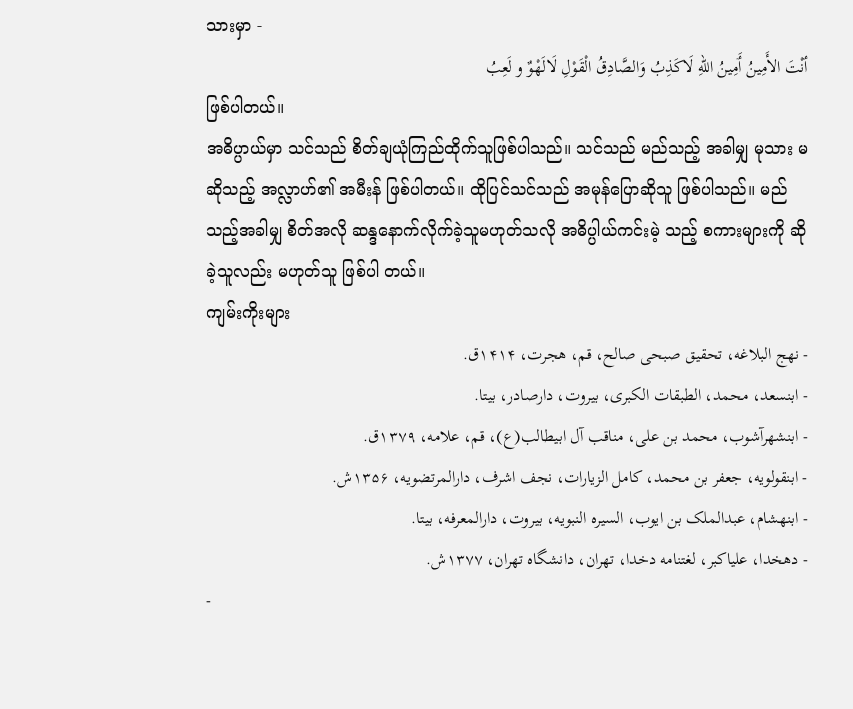သားမှာ -
ٲنْتَ الأَمِينُ ٲَمِينُ اللهِ لَاكَذِبُ وَالصَّادِقُ الْقَوْلِ لَالَهْوٌ و لَعِبُ
ဖြစ်ပါတယ်။
အဓိပ္ပာယ်မှာ သင်သည် စိတ်ချယုံကြည်ထိုက်သူဖြစ်ပါသည်။ သင်သည် မည်သည့် အခါမျှ မုသား မဆိုသည့် အလ္လာဟ်၏ အမီးန် ဖြစ်ပါတယ်။ ထိုပြင်သင်သည် အမုန်ပြောဆိုသူ ဖြစ်ပါသည်။ မည်သည့်အခါမျှ စိတ်အလို ဆန္ဒနောက်လိုက်ခဲ့သူမဟုတ်သလို အဓိပ္ပါယ်ကင်းမဲ့ သည့် စကားများကို ဆိုခဲ့သူလည်း မဟုတ်သူ ဖြစ်ပါ တယ်။
ကျမ်းကိုးများ
- نهج البلاغه، تحقیق صبحی صالح، قم، هجرت، ۱۴۱۴ق.
- ابنسعد، محمد، الطبقات الکبری، بیروت، دارصادر، بیتا.
- ابنشهرآشوب، محمد بن علی، مناقب آل ابیطالب(ع)، قم، علامه، ۱۳۷۹ق.
- ابنقولویه، جعفر بن محمد، کامل الزیارات، نجف اشرف، دارالمرتضویه، ۱۳۵۶ش.
- ابنهشام، عبدالملک بن ایوب، السیره النبویه، بیروت، دارالمعرفه، بیتا.
- دهخدا، علیاکبر، لغتنامه دخدا، تهران، دانشگاه تهران، ۱۳۷۷ش.
-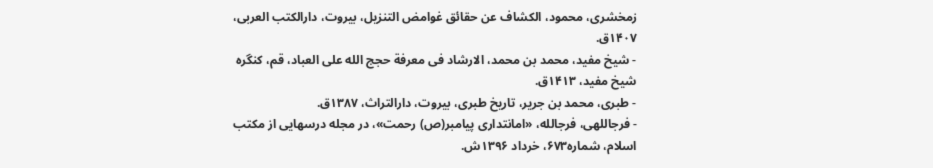زمخشری، محمود، الکشاف عن حقائق غوامض التنزیل، بیروت، دارالکتب العربی، ۱۴۰۷ق.
- شیخ مفید، محمد بن محمد، الارشاد فی معرفة حجج الله علی العباد، قم، کنگره شیخ مفید، ۱۴۱۳ق.
- طبری، محمد بن جریر، تاریخ طبری، بیروت، دارالتراث، ۱۳۸۷ق.
- فرجاللهی، فرجالله، «امانتداری پیامبر(ص) رحمت»، در مجله درسهایی از مکتب اسلام، شماره۶۷۳، خرداد ۱۳۹۶ش.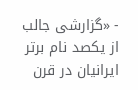- «گزارشی جالب از یکصد نام برتر ایرانیان در قرن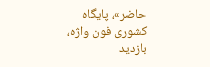حاضر»، پایگاه کشوری فون واژه، بازدید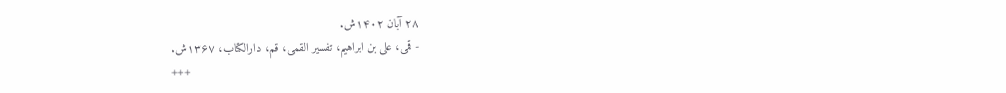۲۸ آبان ۱۴۰۲ش.
- قمی، علی بن ابراهیم، تفسیر القمی، قم، دارالکتاب، ۱۳۶۷ش.
+++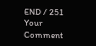END / 251
Your Comment